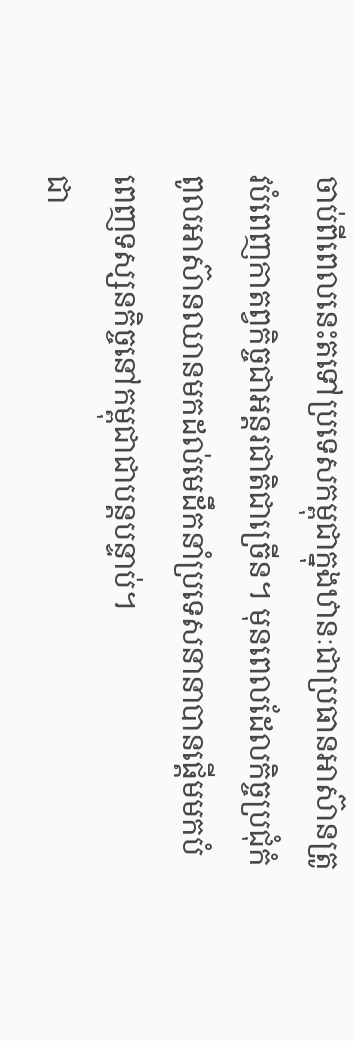ចាប់ពីពេលនេះតទៅប្រទេសកម្ពុជាក្នុងឋានៈជាប្រធានអាស៊ានត្រូវបំពេញកាតព្វកិច្ចជាអន្តរជាតិជាច្រើន។ មុនពេលដែលកិច្ចប្រជុំកំពូលអាស៊ានឈានមកដល់មេដឹកនាំប្រទេសនានាបានផ្តើមមកបំពេញទស្សនកិច្ចនៅកម្ពុជាជាបន្តបន្ទាប់។
ជា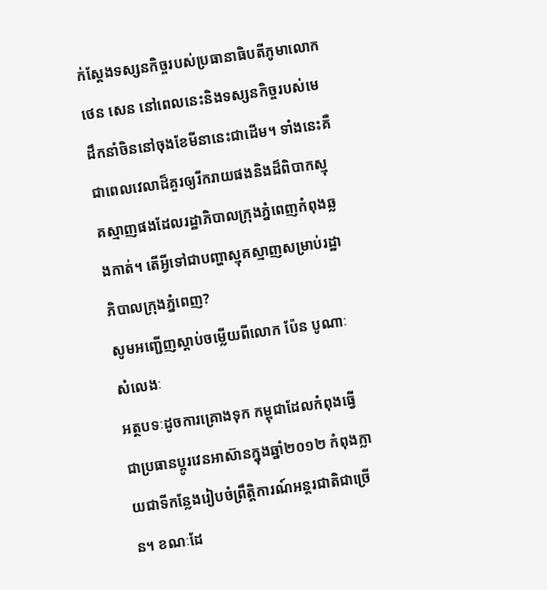ក់ស្តែងទស្សនកិច្ចរបស់ប្រធានាធិបតីភូមាលោកថេន សេន នៅពេលនេះនិងទស្សនកិច្ចរបស់មេដឹកនាំចិននៅចុងខែមីនានេះជាដើម។ ទាំងនេះគឺជាពេលវេលាដ៏គួរឲ្យរីករាយផងនិងដ៏ពិបាកស្មុគស្មាញផងដែលរដ្ឋាភិបាលក្រុងភ្នំពេញកំពុងឆ្លងកាត់។ តើអ្វីទៅជាបញ្ហាស្មុគស្មាញសម្រាប់រដ្ឋាភិបាលក្រុងភ្នំពេញ?
សូមអញ្ជើញស្តាប់ចម្លើយពីលោក ប៉ែន បូណាៈ
សំលេងៈ
អត្ថបទៈដូចការគ្រោងទុក កម្ពុជាដែលកំពុងធ្វើជាប្រធានប្តូរវេនអាស៊ានក្នុងឆ្នាំ២០១២ កំពុងក្លាយជាទីកន្លែងរៀបចំព្រឹត្តិការណ៍អន្តរជាតិជាច្រើន។ ខណៈដែ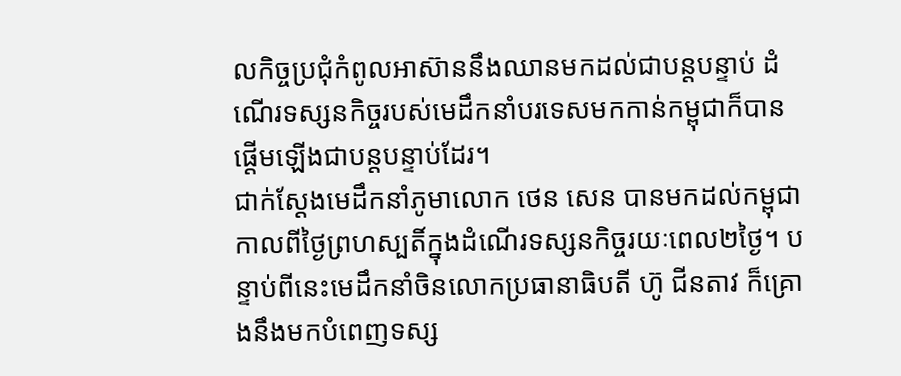លកិច្ចប្រជុំកំពូលអាស៊ាននឹងឈានមកដល់ជាបន្តបន្ទាប់ ដំណើរទស្សនកិច្ចរបស់មេដឹកនាំបរទេសមកកាន់កម្ពុជាក៏បានផ្តើមឡើងជាបន្តបន្ទាប់ដែរ។
ជាក់ស្តែងមេដឹកនាំភូមាលោក ថេន សេន បានមកដល់កម្ពុជាកាលពីថ្ងៃព្រហស្បតិ៍ក្នុងដំណើរទស្សនកិច្ចរយៈពេល២ថ្ងៃ។ បន្ទាប់ពីនេះមេដឹកនាំចិនលោកប្រធានាធិបតី ហ៊ូ ជីនតាវ ក៏គ្រោងនឹងមកបំពេញទស្ស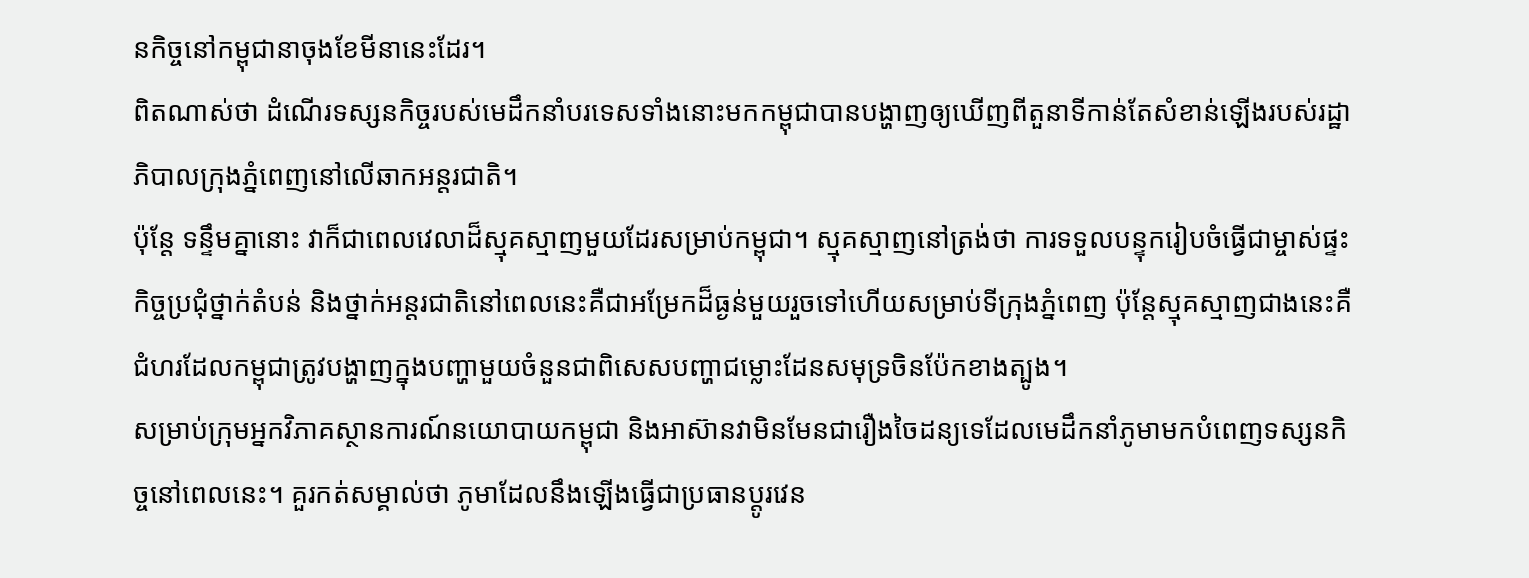នកិច្ចនៅកម្ពុជានាចុងខែមីនានេះដែរ។
ពិតណាស់ថា ដំណើរទស្សនកិច្ចរបស់មេដឹកនាំបរទេសទាំងនោះមកកម្ពុជាបានបង្ហាញឲ្យឃើញពីតួនាទីកាន់តែសំខាន់ឡើងរបស់រដ្ឋាភិបាលក្រុងភ្នំពេញនៅលើឆាកអន្តរជាតិ។
ប៉ុន្តែ ទន្ទឹមគ្នានោះ វាក៏ជាពេលវេលាដ៏ស្មុគស្មាញមួយដែរសម្រាប់កម្ពុជា។ ស្មុគស្មាញនៅត្រង់ថា ការទទួលបន្ទុករៀបចំធ្វើជាម្ចាស់ផ្ទះកិច្ចប្រជុំថ្នាក់តំបន់ និងថ្នាក់អន្តរជាតិនៅពេលនេះគឺជាអម្រែកដ៏ធ្ងន់មួយរួចទៅហើយសម្រាប់ទីក្រុងភ្នំពេញ ប៉ុន្តែស្មុគស្មាញជាងនេះគឺ ជំហរដែលកម្ពុជាត្រូវបង្ហាញក្នុងបញ្ហាមួយចំនួនជាពិសេសបញ្ហាជម្លោះដែនសមុទ្រចិនប៉ែកខាងត្បូង។
សម្រាប់ក្រុមអ្នកវិភាគស្ថានការណ៍នយោបាយកម្ពុជា និងអាស៊ានវាមិនមែនជារឿងចៃដន្យទេដែលមេដឹកនាំភូមាមកបំពេញទស្សនកិច្ចនៅពេលនេះ។ គួរកត់សម្គាល់ថា ភូមាដែលនឹងឡើងធ្វើជាប្រធានប្តូរវេន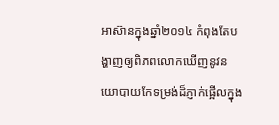អាស៊ានក្នុងឆ្នាំ២០១៤ កំពុងតែបង្ហាញឲ្យពិភពលោកឃើញនូវនយោបាយកែទម្រង់ដ៏ភ្ញាក់ផ្អើលក្នុង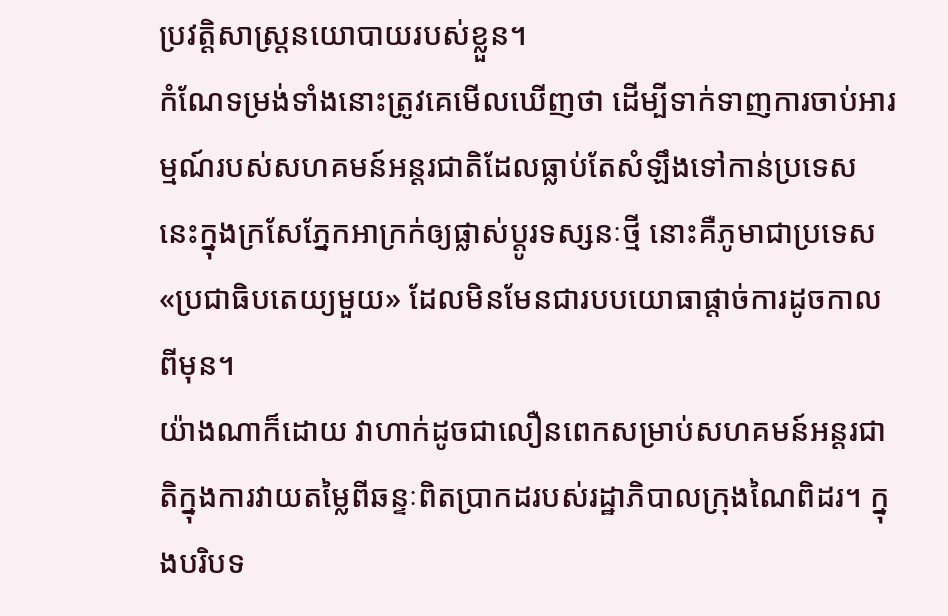ប្រវត្តិសាស្ត្រនយោបាយរបស់ខ្លួន។
កំណែទម្រង់ទាំងនោះត្រូវគេមើលឃើញថា ដើម្បីទាក់ទាញការចាប់អារម្មណ៍របស់សហគមន៍អន្តរជាតិដែលធ្លាប់តែសំឡឹងទៅកាន់ប្រទេសនេះក្នុងក្រសែភ្នែកអាក្រក់ឲ្យផ្លាស់ប្តូរទស្សនៈថ្មី នោះគឺភូមាជាប្រទេស«ប្រជាធិបតេយ្យមួយ» ដែលមិនមែនជារបបយោធាផ្តាច់ការដូចកាលពីមុន។
យ៉ាងណាក៏ដោយ វាហាក់ដូចជាលឿនពេកសម្រាប់សហគមន៍អន្តរជាតិក្នុងការវាយតម្លៃពីឆន្ទៈពិតប្រាកដរបស់រដ្ឋាភិបាលក្រុងណៃពិដរ។ ក្នុងបរិបទ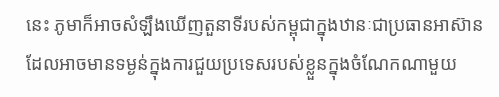នេះ ភូមាក៏អាចសំឡឹងឃើញតួនាទីរបស់កម្ពុជាក្នុងឋានៈជាប្រធានអាស៊ានដែលអាចមានទម្ងន់ក្នុងការជួយប្រទេសរបស់ខ្លួនក្នុងចំណែកណាមួយ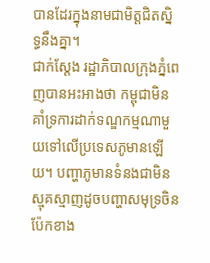បានដែរក្នុងនាមជាមិត្តជិតស្និទ្ធនឹងគ្នា។
ជាក់ស្តែង រដ្ឋាភិបាលក្រុងភ្នំពេញបានអះអាងថា កម្ពុជាមិនគាំទ្រការដាក់ទណ្ឌកម្មណាមួយទៅលើប្រទេសភូមានឡើយ។ បញ្ហាភូមានទំនងជាមិនស្មុគស្មាញដូចបញ្ហាសមុទ្រចិនប៉ែកខាង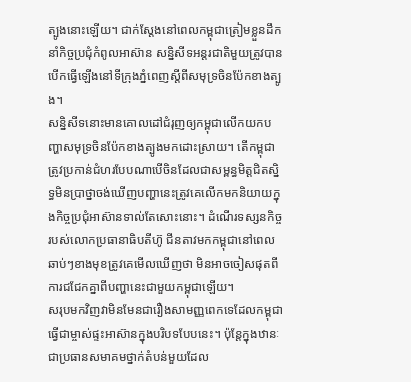ត្បូងនោះឡើយ។ ជាក់ស្តែងនៅពេលកម្ពុជាត្រៀមខ្លួនដឹកនាំកិច្ចប្រជុំកំពូលអាស៊ាន សន្និសីទអន្តរជាតិមួយត្រូវបានបើកធ្វើឡើងនៅទីក្រុងភ្នំពេញស្តីពីសមុទ្រចិនប៉ែកខាងត្បូង។
សន្និសីទនោះមានគោលដៅជំរុញឲ្យកម្ពុជាលើកយកបញ្ហាសមុទ្រចិនប៉ែកខាងត្បូងមកដោះស្រាយ។ តើកម្ពុជាត្រូវប្រកាន់ជំហរបែបណាបើចិនដែលជាសម្ពន្ធមិត្តជិតស្និទ្ធមិនប្រាថ្នាចង់ឃើញបញ្ហានេះត្រូវគេលើកមកនិយាយក្នុងកិច្ចប្រជុំអាស៊ានទាល់តែសោះនោះ។ ដំណើរទស្សនកិច្ចរបស់លោកប្រធានាធិបតីហ៊ូ ជីនតាវមកកម្ពុជានៅពេលឆាប់ៗខាងមុខត្រូវគេមើលឃើញថា មិនអាចចៀសផុតពីការជជែកគ្នាពីបញ្ហានេះជាមួយកម្ពុជាឡើយ។
សរុបមកវិញវាមិនមែនជារឿងសាមញ្ញពេកទេដែលកម្ពុជាធ្វើជាម្ចាស់ផ្ទះអាស៊ានក្នុងបរិបទបែបនេះ។ ប៉ុន្តែក្នុងឋានៈជាប្រធានសមាគមថ្នាក់តំបន់មួយដែល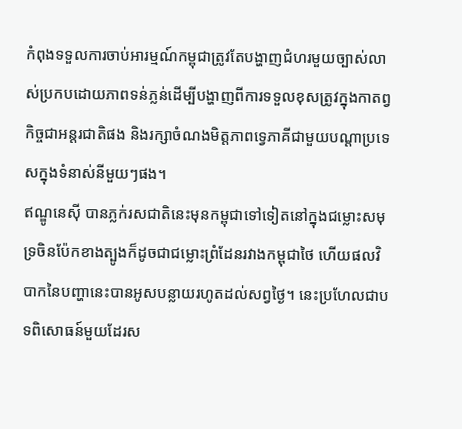កំពុងទទួលការចាប់អារម្មណ៍កម្ពុជាត្រូវតែបង្ហាញជំហរមួយច្បាស់លាស់ប្រកបដោយភាពទន់ភ្លន់ដើម្បីបង្ហាញពីការទទួលខុសត្រូវក្នុងកាតព្វកិច្ចជាអន្តរជាតិផង និងរក្សាចំណងមិត្តភាពទ្វេភាគីជាមួយបណ្តាប្រទេសក្នុងទំនាស់នីមួយៗផង។
ឥណ្ឌូនេស៊ី បានភ្លក់រសជាតិនេះមុនកម្ពុជាទៅទៀតនៅក្នុងជម្លោះសមុទ្រចិនប៉ែកខាងត្បូងក៏ដូចជាជម្លោះព្រំដែនរវាងកម្ពុជាថៃ ហើយផលវិបាកនៃបញ្ហានេះបានអូសបន្លាយរហូតដល់សព្វថ្ងៃ។ នេះប្រហែលជាបទពិសោធន៍មួយដែរស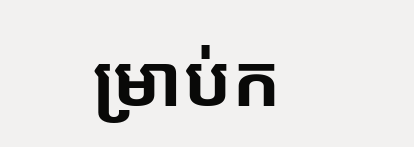ម្រាប់ក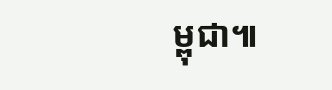ម្ពុជា៕